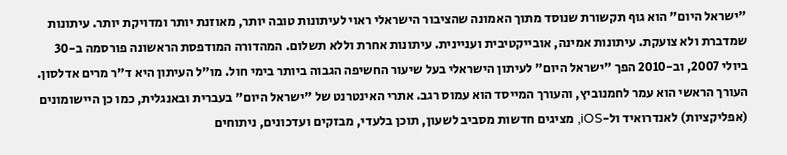"ישראל היום" הוא גוף תקשורת שנוסד מתוך האמונה שהציבור הישראלי ראוי לעיתונות טובה יותר, מאוזנת יותר ומדויקת יותר. עיתונות שמדברת ולא צועקת. עיתונות אמינה, אובייקטיבית ועניינית. עיתונות אחרת וללא תשלום. המהדורה המודפסת הראשונה פורסמה ב-30 ביולי 2007, וב-2010 הפך "ישראל היום" לעיתון הישראלי בעל שיעור החשיפה הגבוה ביותר בימי חול. מו"ל העיתון היא ד"ר מרים אדלסון. העורך הראשי הוא עמר לחמנוביץ, והעורך המייסד הוא עמוס רגב. אתרי האינטרנט של "ישראל היום" בעברית ובאנגלית, כמו כן היישומונים (אפליקציות) לאנדרואיד ול-iOS, מציגים חדשות מסביב לשעון, תוכן בלעדי, מבזקים ועדכונים, ניתוחים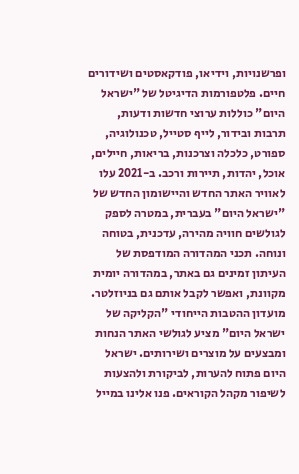ופרשנויות, וידיאו, פודקאסטים ושידורים חיים. פלטפורמות הדיגיטל של "ישראל היום" כוללות ערוצי חדשות ודעות, תרבות ובידור, לייף סטייל, טכנולוגיה, ספורט, כלכלה וצרכנות, בריאות, חיילים, אוכל, יהדות, תיירות ורכב. ב-2021 עלו לאוויר האתר החדש והיישומון החדש של "ישראל היום" בעברית, במטרה לספק לגולשים חוויה מהירה, עדכנית, בטוחה ונוחה. תכני המהדורה המודפסת של העיתון זמינים גם באתר, במהדורה יומית מקוונת, ואפשר לקבל אותם גם בניוזלטר. מועדון ההטבות הייחודי "הקליקה של ישראל היום" מציע לגולשי האתר הנחות ומבצעים על מוצרים ושירותים. ישראל היום פתוח להערות, לביקורת ולהצעות לשיפור מקהל הקוראים. פנו אלינו במייל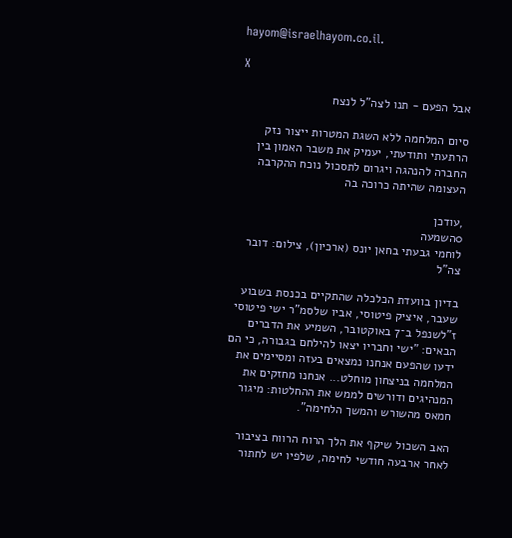hayom@israelhayom.co.il.

X

אבל הפעם - תנו לצה"ל לנצח

סיום המלחמה ללא השגת המטרות ייצור נזק הרתעתי ותודעתי, יעמיק את משבר האמון בין החברה להנהגה ויגרום לתסכול נוכח ההקרבה העצומה שהיתה כרוכה בה

,עודכן
0השמעה
לוחמי גבעתי בחאן יונס (ארכיון), צילום: דובר צה"ל

בדיון בוועדת הכלכלה שהתקיים בכנסת בשבוע שעבר, איציק פיטוסי, אביו שלסמ"ר ישי פיטוסי ז"לשנפל ב־7 באוקטובר, השמיע את הדברים הבאים: "ישי וחבריו יצאו להילחם בגבורה, כי הם ידעו שהפעם אנחנו נמצאים בעזה ומסיימים את המלחמה בניצחון מוחלט... אנחנו מחזקים את המנהיגים ודורשים לממש את ההחלטות: מיגור חמאס מהשורש והמשך הלחימה".

האב השכול שיקף את הלך הרוח הרווח בציבור לאחר ארבעה חודשי לחימה, שלפיו יש לחתור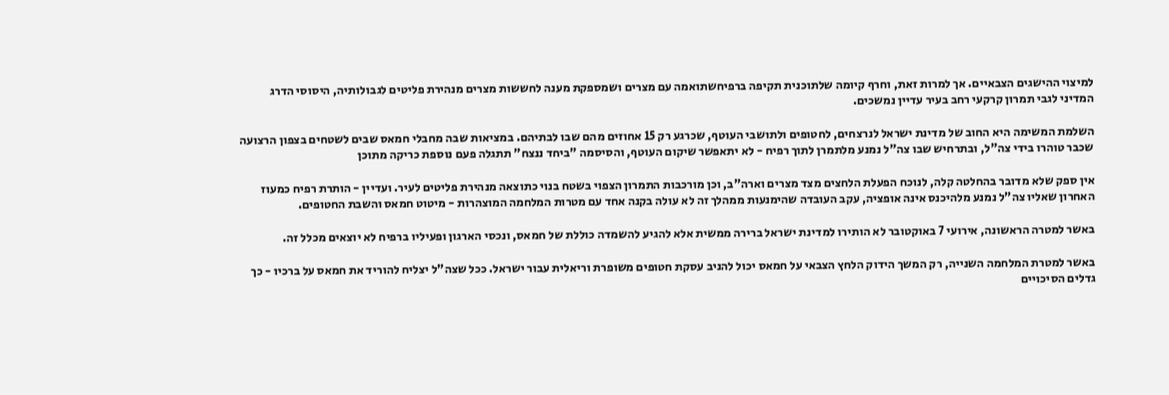למיצוי ההישגים הצבאיים. אך למרות זאת, וחרף קיומה שלתוכנית תקיפה ברפיחשתואמה עם מצרים ושמספקת מענה לחששות מצרים מנהירת פליטים לגבולותיה, היסוסי הדרג המדיני לגבי תמרון קרקעי רחב בעיר עדיין נמשכים.

השלמת המשימה היא החוב של מדינת ישראל לנרצחים, לחטופים ולתושבי העוטף, שכרגע רק 15 אחוזים מהם שבו לבתיהם. במציאות שבה מחבלי חמאס שבים לשטחים בצפון הרצועה שכבר טוהרו בידי צה"ל, ובתרחיש שבו צה"ל נמנע מלתמרן לתוך רפיח - לא יתאפשר שיקום העוטף, והסיסמה "ביחד ננצח" תתגלה פעם נוספת כריקה מתוכן

אין ספק שלא מדובר בהחלטה קלה, לנוכח הפעלת הלחצים מצד מצרים וארה"ב, וכן מורכבות התמרון הצפוי בשטח בנוי כתוצאה מנהירת פליטים לעיר. ועדיין - הותרת רפיח כמעוז האחרון שאליו צה"ל נמנע מלהיכנס אינה אופציה, עקב העובדה שהימנעות ממהלך זה לא עולה בקנה אחד עם מטרות המלחמה המוצהרות - מיטוט חמאס והשבת החטופים.

באשר למטרה הראשונה, אירועי 7 באוקטובר לא הותירו למדינת ישראל ברירה ממשית אלא להגיע להשמדה כוללת של חמאס, ונכסי הארגון ופעיליו ברפיח לא יוצאים מכלל זה.

באשר למטרת המלחמה השנייה, רק המשך הידוק הלחץ הצבאי על חמאס יכול להניב עסקת חטופים משופרת וריאלית עבור ישראל. ככל שצה"ל יצליח להוריד את חמאס על ברכיו - כך גדלים הסיכויים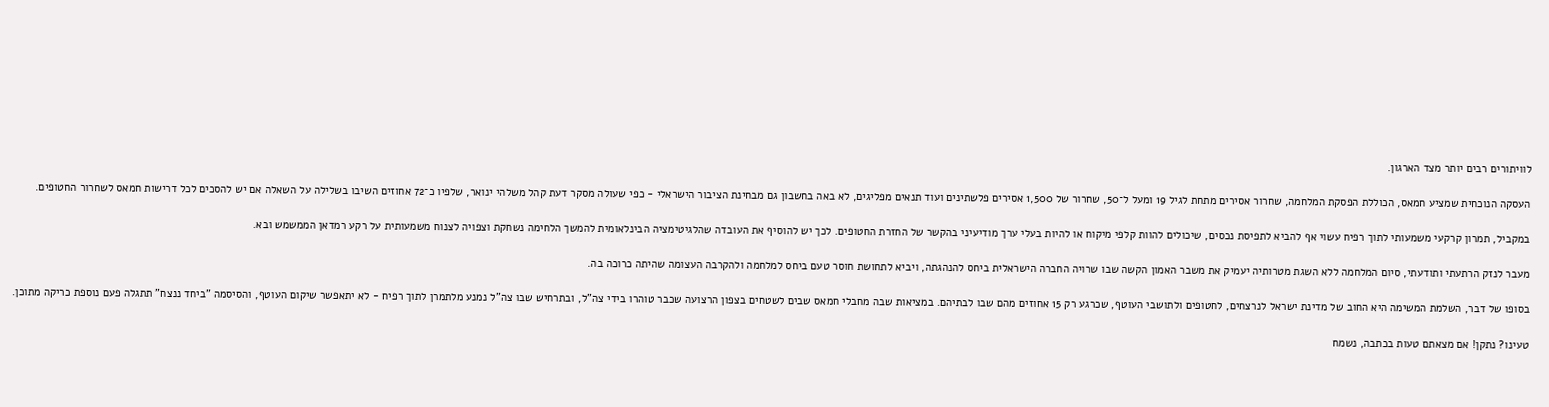לוויתורים רבים יותר מצד הארגון.

העסקה הנוכחית שמציע חמאס, הכוללת הפסקת המלחמה, שחרור אסירים מתחת לגיל 19 ומעל ל־50, שחרור של 1,500 אסירים פלשתינים ועוד תנאים מפליגים, לא באה בחשבון גם מבחינת הציבור הישראלי - כפי שעולה מסקר דעת קהל משלהי ינואר, שלפיו כ־72 אחוזים השיבו בשלילה על השאלה אם יש להסכים לכל דרישות חמאס לשחרור החטופים.

במקביל, תמרון קרקעי משמעותי לתוך רפיח עשוי אף להביא לתפיסת נכסים, שיכולים להוות קלפי מיקוח או להיות בעלי ערך מודיעיני בהקשר של החזרת החטופים. לכך יש להוסיף את העובדה שהלגיטימציה הבינלאומית להמשך הלחימה נשחקת וצפויה לצנוח משמעותית על רקע רמדאן הממשמש ובא.

מעבר לנזק הרתעתי ותודעתי, סיום המלחמה ללא השגת מטרותיה יעמיק את משבר האמון הקשה שבו שרויה החברה הישראלית ביחס להנהגתה, ויביא לתחושת חוסר טעם ביחס למלחמה ולהקרבה העצומה שהיתה כרוכה בה.

בסופו של דבר, השלמת המשימה היא החוב של מדינת ישראל לנרצחים, לחטופים ולתושבי העוטף, שכרגע רק 15 אחוזים מהם שבו לבתיהם. במציאות שבה מחבלי חמאס שבים לשטחים בצפון הרצועה שכבר טוהרו בידי צה"ל, ובתרחיש שבו צה"ל נמנע מלתמרן לתוך רפיח - לא יתאפשר שיקום העוטף, והסיסמה "ביחד ננצח" תתגלה פעם נוספת כריקה מתוכן.

טעינו? נתקן! אם מצאתם טעות בכתבה, נשמח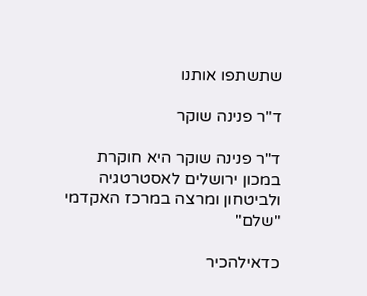שתשתפו אותנו

ד"ר פנינה שוקר

ד"ר פנינה שוקר היא חוקרת במכון ירושלים לאסטרטגיה ולביטחון ומרצה במרכז האקדמי "שלם"

כדאילהכיר